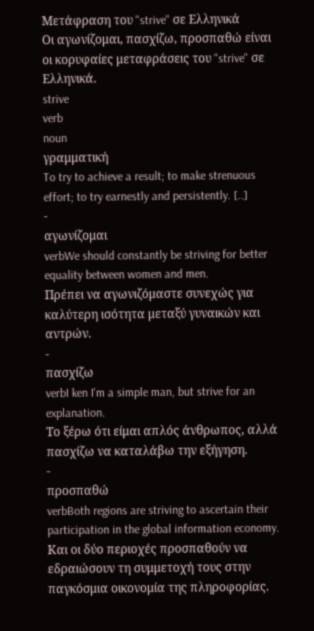Μετάφραση του "strive" σε Ελληνικά
Οι αγωνίζομαι, πασχίζω, προσπαθώ είναι οι κορυφαίες μεταφράσεις του "strive" σε Ελληνικά.
strive
verb
noun
γραμματική
To try to achieve a result; to make strenuous effort; to try earnestly and persistently. [..]
-
αγωνίζομαι
verbWe should constantly be striving for better equality between women and men.
Πρέπει να αγωνιζόμαστε συνεχώς για καλύτερη ισότητα μεταξύ γυναικών και αντρών.
-
πασχίζω
verbI ken I'm a simple man, but strive for an explanation.
Το ξέρω ότι είμαι απλός άνθρωπος, αλλά πασχίζω να καταλάβω την εξήγηση.
-
προσπαθώ
verbBoth regions are striving to ascertain their participation in the global information economy.
Και οι δύο περιοχές προσπαθούν να εδραιώσουν τη συμμετοχή τους στην παγκόσμια οικονομία της πληροφορίας.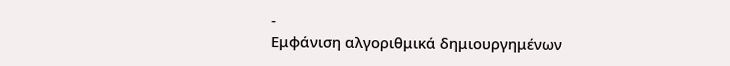-
Εμφάνιση αλγοριθμικά δημιουργημένων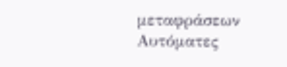μεταφράσεων
Αυτόματες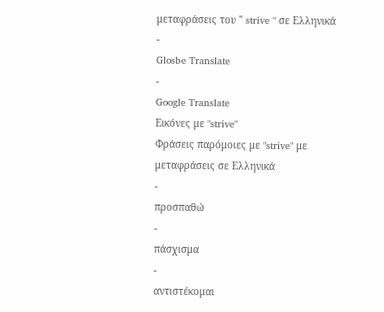μεταφράσεις του " strive " σε Ελληνικά
-
Glosbe Translate
-
Google Translate
Εικόνες με "strive"
Φράσεις παρόμοιες με "strive" με μεταφράσεις σε Ελληνικά
-
προσπαθώ
-
πάσχισμα
-
αντιστέκομαι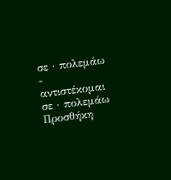σε · πολεμάω
-
αντιστέκομαι σε · πολεμάω
Προσθήκη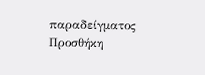παραδείγματος
Προσθήκη